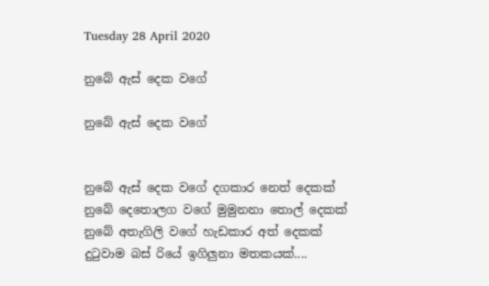Tuesday 28 April 2020

නුබේ ඇස් දෙක වගේ

නුබේ ඇස් දෙක වගේ


නුබේ ඇස් දෙක වගේ දගකාර නෙත් දෙකක්
නුබේ දෙතොලග වගේ මුමුනනා තොල් දෙකක්
නුබේ අතැගිලි වගේ හැඩකාර අත් දෙකක්
දුටුවාම බස්‍ රියේ ඉගිලුනා මතකයක්....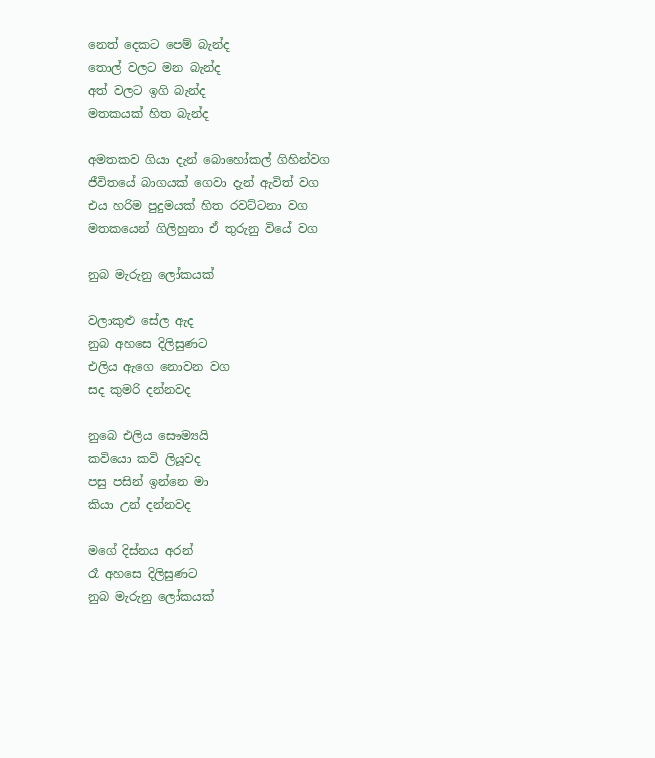නෙත් දෙකට පෙම් බැන්ද
තොල් වලට මන බැන්ද
අත් වලට ඉගි බැන්ද
මතකයක් හිත බැන්ද

අමතකව ගියා දැන් බොහෝකල් ගිහින්වග
ජීවිතයේ බාගයක් ගෙවා දැන් ඇවිත් වග
එය හරිම පුදුමයක් හිත රවට්ටනා වග
මතකයෙන් ගිලිහුනා ඒ තුරුනු වියේ වග

නුබ මැරුනු ලෝකයක්

වලාකුළු සේල ඇද
නුබ අහසෙ දිලිසුණට
එලිය ඇගෙ නොවන වග
සද කුමරි දන්නවද

නුබෙ එලිය සෞම්‍යයි
කවියො කවි ලියූවද
පසු පසින් ඉන්නෙ මා
කියා උන් දන්නවද

මගේ දිස්නය අරන්
රෑ අහසෙ දිලිසුණට
නුබ මැරුනු ලෝකයක්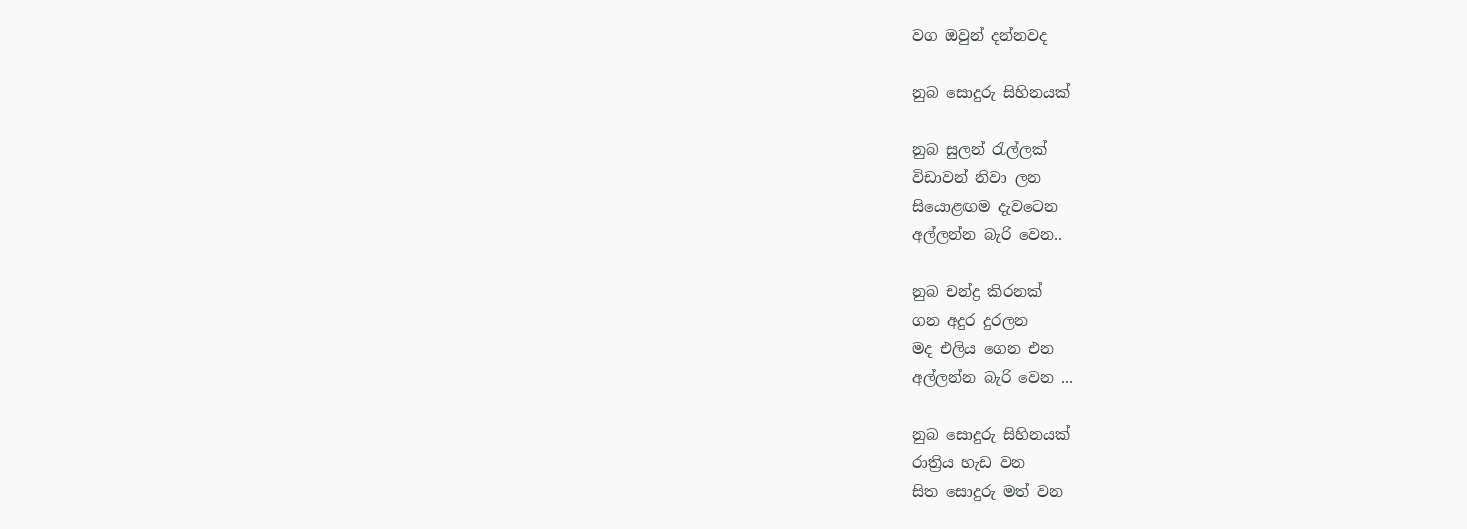වග ඔවුන් දන්නවද

නුබ සොදුරු සිහිනයක්

නුබ සුලන් රැල්ලක්
විඩාවන් නිවා ලන
සියොළඟම දැවටෙන
අල්ලන්න බැරි වෙන..

නුබ චන්ද්‍ර කිරනක්
ගන අදුර දුරලන
මද එලිය ගෙන එන
අල්ලන්න බැරි වෙන ...

නුබ සොදුරු සිහිනයක්
රාත්‍රිය හැඩ වන
සිත සොදුරු මත් වන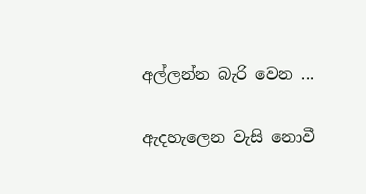අල්ලන්න බැරි වෙන ...

ඇදහැලෙන වැසි නොවී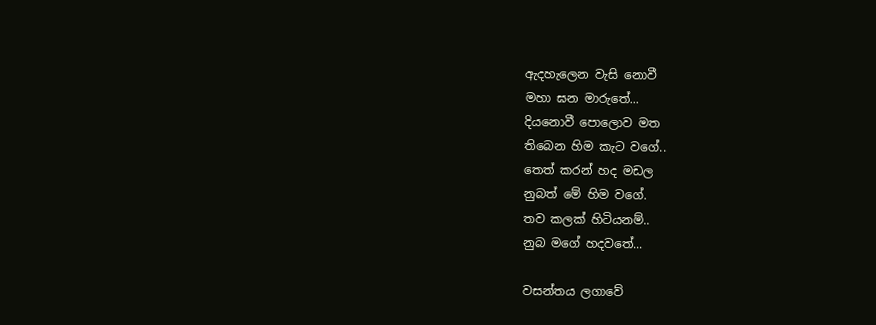ඇදහැලෙන වැසි නොවී
මහා ඝන මාරුතේ...
දියනොවී පොලොව මත
තිබෙන හිම කැට වගේ..
තෙත් කරන් හද මඩල
නුබත් මේ හිම වගේ.
තව කලක් හිටියනම්..
නුබ මගේ හදවතේ...

වසන්තය ලගාවේ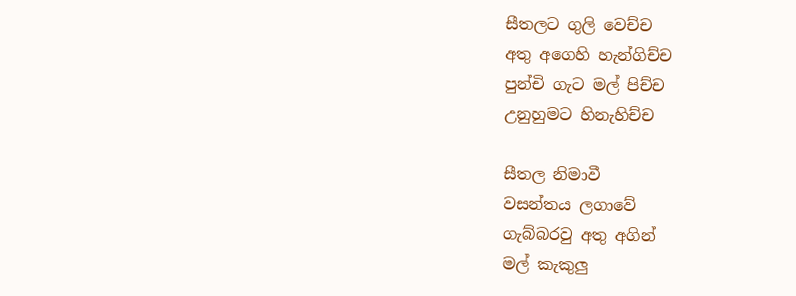සීතලට ගුලි වෙච්ච
අතු අගෙහි හැන්ගිච්ච
පුන්චි ගැට මල් පිච්ච
උනුහුමට හිනැහිච්ච

සීතල නිමාවී
වසන්තය ලගාවේ
ගැබ්බරවු අතු අගින්
මල් කැකුලු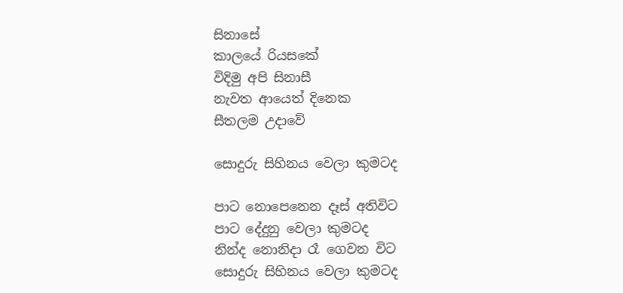සිනාසේ
කාලයේ රියසකේ
විදිමු අපි සිනාසී
නැවත ආයෙත් දිනෙක
සීතලම උදාවේ

සොදුරු සිහිනය වෙලා කුමටද

පාට නොපෙනෙන දෑස් අතිවිට
පාට දේදුනු වෙලා කුමටද
නින්ද නොනිදා රෑ ගෙවන විට
සොදුරු සිහිනය වෙලා කුමටද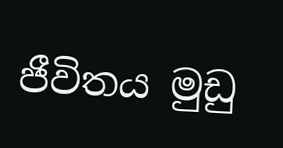ජීවිතය මුඩු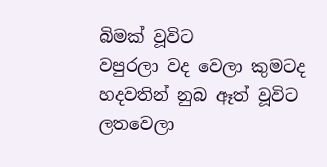බිමක් වූවිට
වපුරලා වද වෙලා කුමටද
හදවතින් නුබ ඈත් වූවිට
ලතවෙලා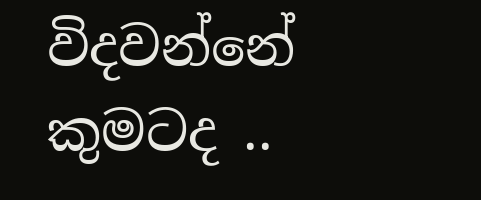විදවන්නේ  කුමටද ..